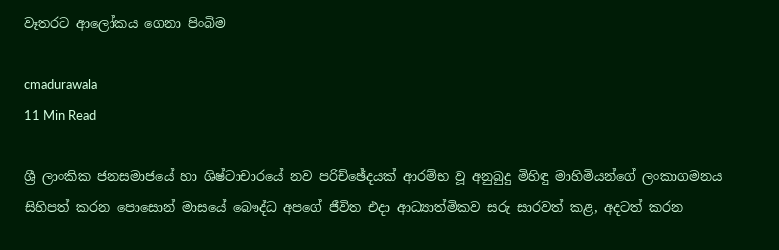වෑතරට ආලෝකය ගෙනා පිංබිම

cmadurawala
11 Min Read

ශ්‍රී ලාංකික ජනසමාජයේ හා ශිෂ්ටාචාරයේ නව පරිච්ඡේදයක් ආරම්භ වූ අනුබුදු මිහිඳු මාහිමියන්ගේ ලංකාගමනය සිහිපත් කරන පොසොන් මාසයේ බෞද්ධ අපගේ ජීවිත එදා ආධ්‍යාත්මිකව සරු සාරවත් කළ, අදටත් කරන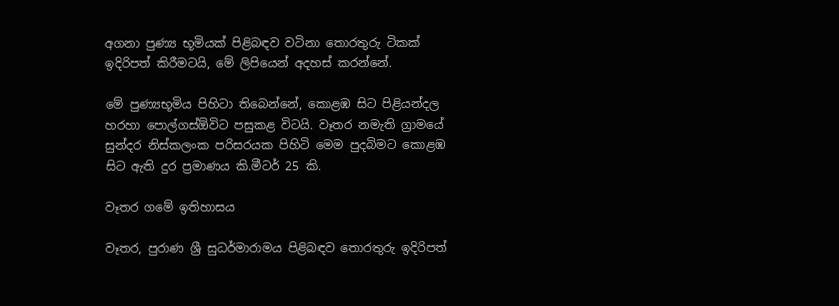අගනා පුණ්‍ය භූමියක් පිළිබඳව වටිනා තොරතුරු ටිකක් ඉදිරිපත් කිරීමටයි, මේ ලිපියෙන් අදහස් කරන්නේ.

මේ පුණ්‍යභූමිය පිහිටා තිබෙන්නේ, කොළඹ සිට පිළියන්දල හරහා පොල්ගස්ඕවිට පසුකළ විටයි. වෑතර නමැති ග්‍රාමයේ සුන්දර නිස්කලංක පරිසරයක පිහිටි මෙම පුදබිමට කොළඹ සිට ඇති දුර ප්‍රමාණය කි.මීටර් 25 කි.

වෑතර ගමේ ඉතිහාසය

වෑතර, පුරාණ ශ්‍රී සුධර්මාරාමය පිළිබඳව තොරතුරු ඉදිරිපත්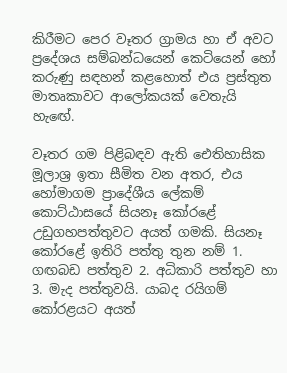කිරීමට පෙර වෑතර ග්‍රාමය හා ඒ අවට ප්‍රදේශය සම්බන්ධයෙන් කෙටියෙන් හෝ කරුණු සඳහන් කළහොත් එය ප්‍රස්තුත මාතෘකාවට ආලෝකයක් වෙතැයි හැඟේ.

වෑතර ගම පිළිබඳව ඇති ඓතිහාසික මූලාශ්‍ර ඉතා සීමිත වන අතර, එය හෝමාගම ප්‍රාදේශීය ලේකම් කොට්ඨාසයේ සියනෑ කෝරළේ උඩුගහපත්තුවට අයත් ගමකි. සියනෑ කෝරළේ ඉතිරි පත්තු තුන නම් 1. ගඟබඩ පත්තුව 2. අධිකාරි පත්තුව හා 3. මැද පත්තුවයි. යාබද රයිගම් කෝරළයට අයත්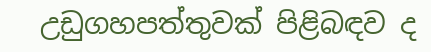උඩුගහපත්තුවක් පිළිබඳව ද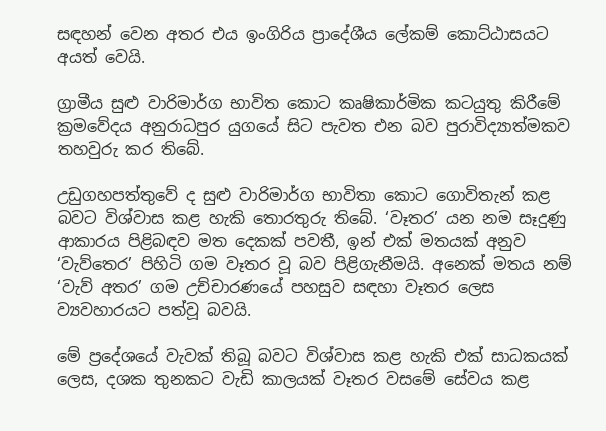සඳහන් වෙන අතර එය ඉංගිරිය ප්‍රාදේශීය ලේකම් කොට්ඨාසයට අයත් වෙයි.

ග්‍රාමීය සුළු වාරිමාර්ග භාවිත කොට කෘෂිකාර්මික කටයුතු කිරීමේ ක්‍රමවේදය අනුරාධපුර යුගයේ සිට පැවත එන බව පුරාවිද්‍යාත්මකව තහවුරු කර තිබේ.

උඩුගහපත්තුවේ ද සුළු වාරිමාර්ග භාවිතා කොට ගොවිතැන් කළ බවට විශ්වාස කළ හැකි තොරතුරු තිබේ. ‘වෑතර’ යන නම සෑදුණු ආකාරය පිළිබඳව මත දෙකක් පවතී, ඉන් එක් මතයක් අනුව ‘වැව්තෙර’ පිහිටි ගම වෑතර වූ බව පිළිගැනීමයි. අනෙක් මතය නම් ‘වැව් අතර’ ගම උච්චාරණයේ පහසුව සඳහා වෑතර ලෙස ව්‍යවහාරයට පත්වූ බවයි.

මේ ප්‍රදේශයේ වැවක් තිබූ බවට විශ්වාස කළ හැකි එක් සාධකයක් ලෙස, දශක තුනකට වැඩි කාලයක් වෑතර වසමේ සේවය කළ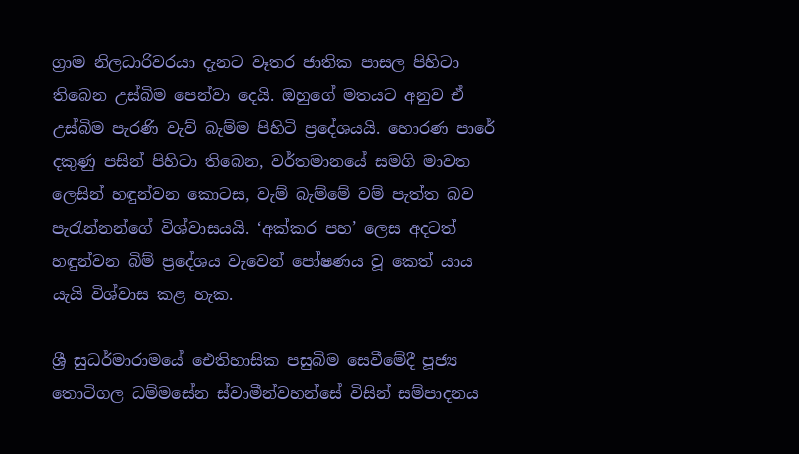ග්‍රාම නිලධාරිවරයා දැනට වෑතර ජාතික පාසල පිහිටා තිබෙන උස්බිම පෙන්වා දෙයි. ඔහුගේ මතයට අනුව ඒ උස්බිම පැරණි වැව් බැම්ම පිහිටි ප්‍රදේශයයි. හොරණ පාරේ දකුණු පසින් පිහිටා තිබෙන, වර්තමානයේ සමගි මාවත ලෙසින් හඳුන්වන කොටස, වැම් බැම්මේ වම් පැත්ත බව පැරැන්නන්ගේ විශ්වාසයයි. ‘අක්කර පහ’ ලෙස අදටත් හඳුන්වන බිම් ප්‍රදේශය වැවෙන් පෝෂණය වූ කෙත් යාය යැයි විශ්වාස කළ හැක.

ශ්‍රී සුධර්මාරාමයේ ඓතිහාසික පසුබිම සෙවීමේදී පූජ්‍ය තොටිගල ධම්මසේන ස්වාමීන්වහන්සේ විසින් සම්පාදනය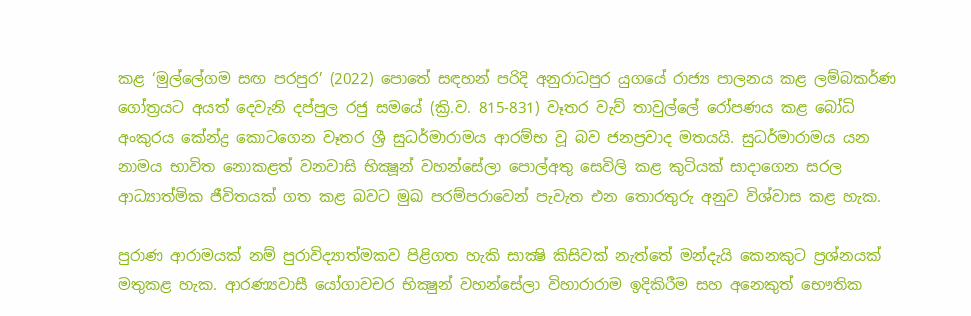කළ ‘මුල්ලේගම සඟ පරපුර’ (2022) පොතේ සඳහන් පරිදි අනුරාධපුර යුගයේ රාජ්‍ය පාලනය කළ ලම්බකර්ණ ගෝත්‍රයට අයත් දෙවැනි දප්පුල රජු සමයේ (ක්‍රි.ව. 815-831) වෑතර වැව් තාවුල්ලේ රෝපණය කළ බෝධි අංකුරය කේන්ද්‍ර කොටගෙන වෑතර ශ්‍රී සුධර්මාරාමය ආරම්භ වූ බව ජනප්‍රවාද මතයයි. සුධර්මාරාමය යන නාමය භාවිත නොකළත් වනවාසි භික්‍ෂූන් වහන්සේලා පොල්අතු සෙවිලි කළ කුටියක් සාදාගෙන සරල ආධ්‍යාත්මික ජීවිතයක් ගත කළ බවට මුඛ පරම්පරාවෙන් පැවැත එන තොරතුරු අනුව විශ්වාස කළ හැක.

පුරාණ ආරාමයක් නම් පුරාවිද්‍යාත්මකව පිළිගත හැකි සාක්‍ෂි කිසිවක් නැත්තේ මන්දැයි කෙනකුට ප්‍රශ්නයක් මතුකළ හැක. ආරණ්‍යවාසී යෝගාවචර භික්‍ෂුන් වහන්සේලා විහාරාරාම ඉදිකිරීම සහ අනෙකුත් භෞතික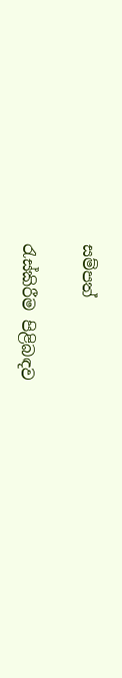සම්පත්

රැස්කිරීම පිළිබඳව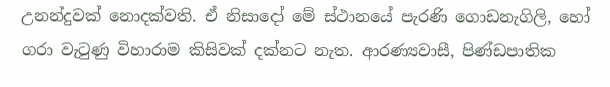උනන්දුවක් නොදක්වති. ඒ නිසාදෝ මේ ස්ථානයේ පැරණි ගොඩනැගිලි, හෝ ගරා වැටුණු විහාරාම කිසිවක් දක්නට නැත. ආරණ්‍යවාසී, පිණ්ඩපාතික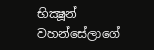භික්‍ෂූන් වහන්සේලාගේ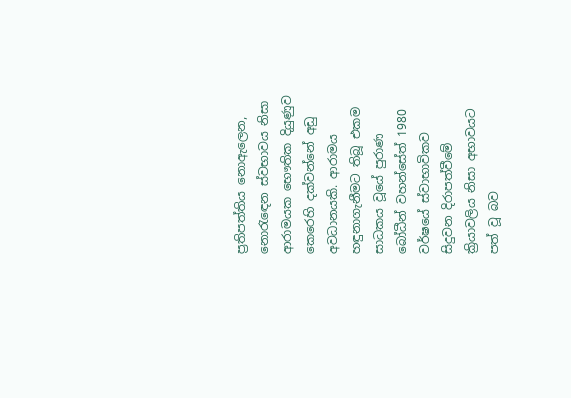ප්‍රතිපත්තිය නොඇලෙන, නොරැඳෙන ස්වභාවය නිසා ආරාමයක භෞතික දියුණුව කෙරෙහි දක්වන්නේ අඩු අවධානයකි. ආරාමය හඳුනාගැනීමට තිබූ එකම සාධකය වූයේ පුරාණ බෝධීන් වහන්සේත් 1980 වර්ෂයේ ස්වාභාවිකව සිදුවන දිරාපත්වීමේ ක්‍රියාවලිය නිසා අභාවයට පත් වූ බව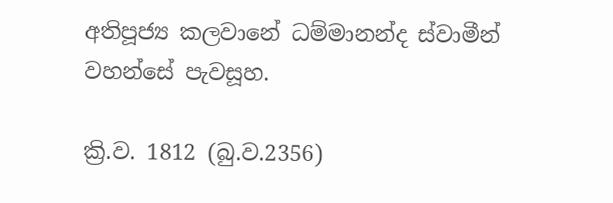අතිපූජ්‍ය කලවානේ ධම්මානන්ද ස්වාමීන් වහන්සේ පැවසූහ.

ක්‍රි.ව. 1812 (බු.ව.2356)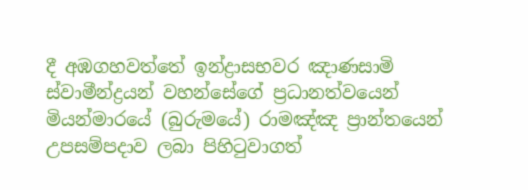දී අඹගහවත්තේ ඉන්ද්‍රාසභවර ඤාණසාමි ස්වාමීන්ද්‍රයන් වහන්සේගේ ප්‍රධානත්වයෙන් මියන්මාරයේ (බුරුමයේ) රාමඤ්ඤ ප්‍රාන්තයෙන් උපසම්පදාව ලබා පිහිටුවාගත්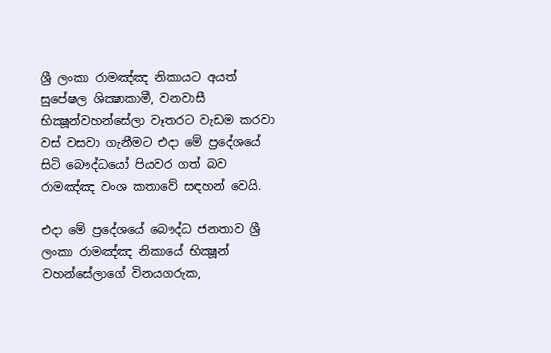ශ්‍රී ලංකා රාමඤ්ඤ නිකායට අයත් සුපේෂල ශික්‍ෂාකාමී, වනවාසී භික්‍ෂූන්වහන්සේලා වෑතරට වැඩම කරවා වස් වසවා ගැනීමට එදා මේ ප්‍රදේශයේ සිටි බෞද්ධයෝ පියවර ගත් බව රාමඤ්ඤ වංශ කතාවේ සඳහන් වෙයි.

එදා මේ ප්‍රදේශයේ බෞද්ධ ජනතාව ශ්‍රී ලංකා රාමඤ්ඤ නිකායේ භික්‍ෂූන් වහන්සේලාගේ විනයගරුක,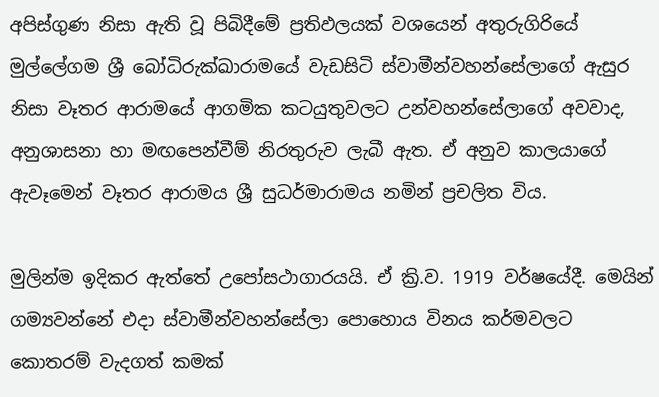අපිස්ගුණ නිසා ඇති වූ පිබිදීමේ ප්‍රතිඵලයක් වශයෙන් අතුරුගිරියේ මුල්ලේගම ශ්‍රී බෝධිරුක්ඛාරාමයේ වැඩසිටි ස්වාමීන්වහන්සේලාගේ ඇසුර නිසා වෑතර ආරාමයේ ආගමික කටයුතුවලට උන්වහන්සේලාගේ අවවාද, අනුශාසනා හා මඟපෙන්වීම් නිරතුරුව ලැබී ඇත. ඒ අනුව කාලයාගේ ඇවෑමෙන් වෑතර ආරාමය ශ්‍රී සුධර්මාරාමය නමින් ප්‍රචලිත විය.

මුලින්ම ඉදිකර ඇත්තේ උපෝසථාගාරයයි. ඒ ක්‍රි.ව. 1919 වර්ෂයේදී. මෙයින් ගම්‍යවන්නේ එදා ස්වාමීන්වහන්සේලා පොහොය විනය කර්මවලට කොතරම් වැදගත් කමක්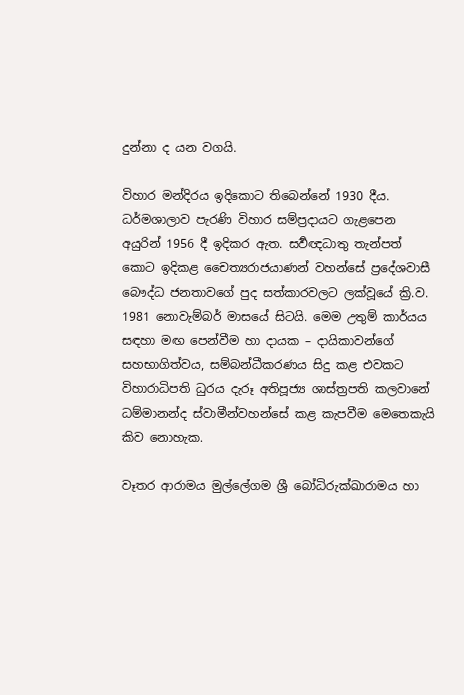දුන්නා ද යන වගයි.

විහාර මන්දිරය ඉදිකොට තිබෙන්නේ 1930 දීය. ධර්මශාලාව පැරණි විහාර සම්ප්‍රදායට ගැළපෙන අයුරින් 1956 දී ඉදිකර ඇත. සර්‍වඥධාතු තැන්පත් කොට ඉදිකළ චෛත්‍යරාජයාණන් වහන්සේ ප්‍රදේශවාසී බෞද්ධ ජනතාවගේ පුද සත්කාරවලට ලක්වූයේ ක්‍රි.ව. 1981 නොවැම්බර් මාසයේ සිටයි. මෙම උතුම් කාර්යය සඳහා මඟ පෙන්වීම හා දායක – දායිකාවන්ගේ සහභාගිත්වය, සම්බන්ධීකරණය සිදු කළ එවකට විහාරාධිපති ධුරය දැරූ අතිපූජ්‍ය ශාස්ත්‍රපති කලවානේ ධම්මානන්ද ස්වාමීන්වහන්සේ කළ කැපවීම මෙතෙකැයි කිව නොහැක.

වෑතර ආරාමය මුල්ලේගම ශ්‍රී බෝධිරුක්ඛාරාමය හා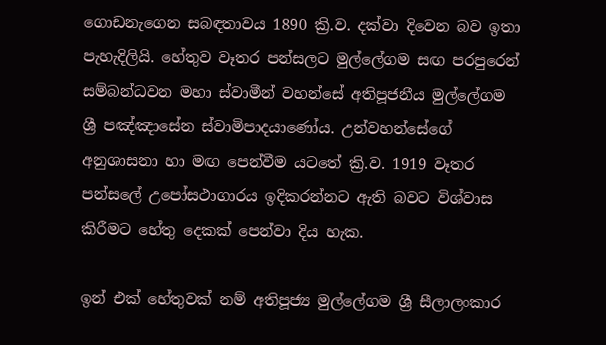ගොඩනැගෙන සබඳතාවය 1890 ක්‍රි.ව. දක්වා දිවෙන බව ඉතා පැහැදිලියි. හේතුව වෑතර පන්සලට මුල්ලේගම සඟ පරපුරෙන් සම්බන්ධවන මහා ස්වාමීන් වහන්සේ අතිපූජනීය මුල්ලේගම ශ්‍රී පඤ්ඤාසේන ස්වාමිපාදයාණෝය. උන්වහන්සේගේ අනුශාසනා හා මඟ පෙන්වීම යටතේ ක්‍රි.ව. 1919 වෑතර පන්සලේ උපෝසථාගාරය ඉදිකරන්නට ඇති බවට විශ්වාස කිරීමට හේතු දෙකක් පෙන්වා දිය හැක.

ඉන් එක් හේතුවක් නම් අතිපූජ්‍ය මුල්ලේගම ශ්‍රී සීලාලංකාර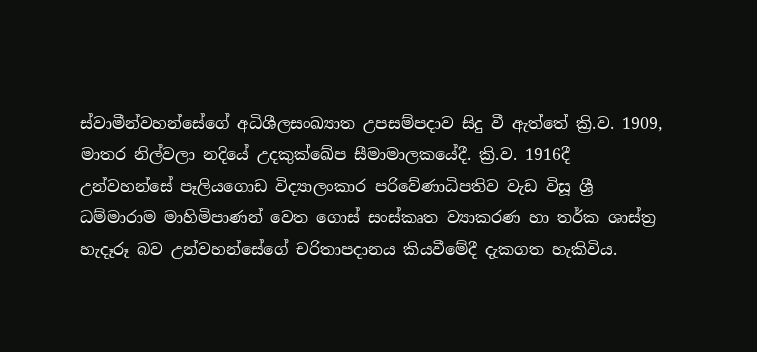ස්වාමීන්වහන්සේගේ අධිශීලසංඛ්‍යාත උපසම්පදාව සිදු වී ඇත්තේ ක්‍රි.ව. 1909, මාතර නිල්වලා නදියේ උදකුක්ඛේප සීමාමාලකයේදී. ක්‍රි.ව. 1916දී උන්වහන්සේ පෑලියගොඩ විද්‍යාලංකාර පරිවේණාධිපතිව වැඩ විසූ ශ්‍රී ධම්මාරාම මාහිමිපාණන් වෙත ගොස් සංස්කෘත ව්‍යාකරණ හා තර්ක ශාස්ත්‍ර හැදෑරූ බව උන්වහන්සේගේ චරිතාපදානය කියවීමේදී දැකගත හැකිවිය.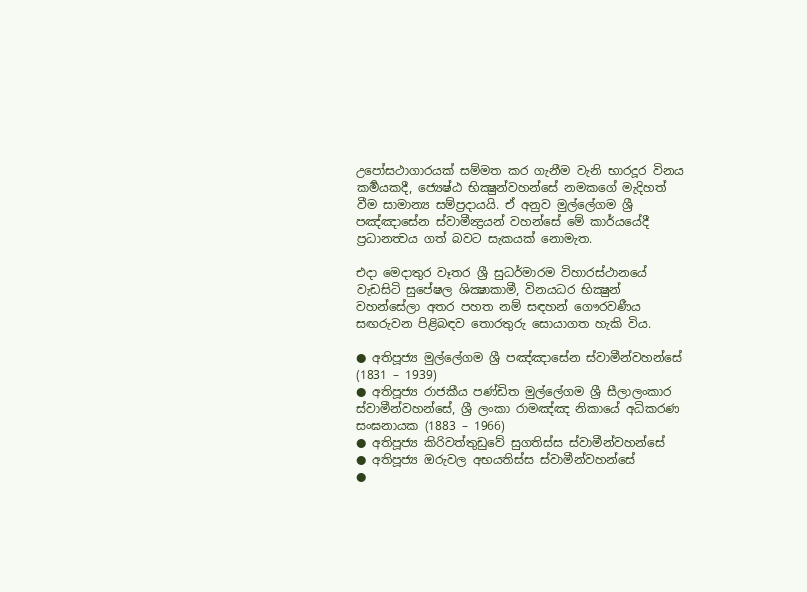උපෝසථාගාරයක් සම්මත කර ගැනීම වැනි භාරදූර විනය කර්‍මයකදී, ජ්‍යෙෂ්ඨ භික්‍ෂුන්වහන්සේ නමකගේ මැදිහත් වීම සාමාන්‍ය සම්ප්‍රදායයි. ඒ අනුව මුල්ලේගම ශ්‍රී පඤ්ඤාසේන ස්වාමීන්‍ද්‍රයන් වහන්සේ මේ කාර්යයේදී ප්‍රධානත්‍වය ගත් බවට සැකයක් නොමැත.

එදා මෙදාතුර වෑතර ශ්‍රී සුධර්මාරම විහාරස්ථානයේ වැඩසිටි සුපේෂල ශික්‍ෂාකාමී, විනයධර භික්‍ෂුන් වහන්සේලා අතර පහත නම් සඳහන් ගෞරවණීය සඟරුවන පිළිබඳව තොරතුරු සොයාගත හැකි විය.

● අතිපූජ්‍ය මුල්ලේගම ශ්‍රී පඤ්ඤාසේන ස්වාමීන්වහන්සේ (1831 – 1939)
● අතිපූජ්‍ය රාජකීය පණ්ඩිත මුල්ලේගම ශ්‍රී සීලාලංකාර ස්වාමීන්වහන්සේ, ශ්‍රී ලංකා රාමඤ්ඤ නිකායේ අධිකරණ සංඝනායක (1883 – 1966)
● අතිපූජ්‍ය කිරිවත්තුඩුවේ සුගතිස්ස ස්වාමීන්වහන්සේ
● අතිපූජ්‍ය ඔරුවල අභයතිස්ස ස්වාමීන්වහන්සේ
●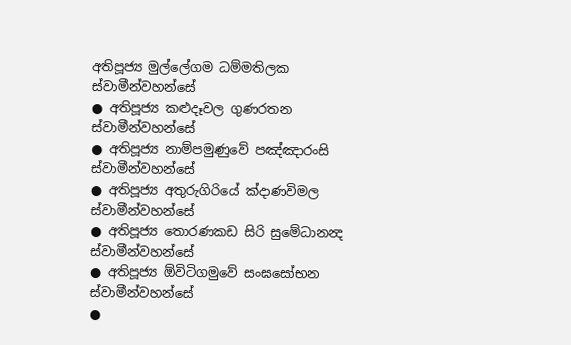අතිපූජ්‍ය මුල්ලේගම ධම්මතිලක ස්වාමීන්වහන්සේ
● අතිපූජ්‍ය කළුදෑවල ගුණරතන ස්වාමීන්වහන්සේ
● අතිපූජ්‍ය නාම්පමුණුවේ පඤ්ඤාරංසි ස්වාමීන්වහන්සේ
● අතිපූජ්‍ය අතුරුගිරියේ ක්‍දාණවිමල ස්වාමීන්වහන්සේ
● අතිපූජ්‍ය තොරණකඩ සිරි සුමේධානන්‍ද ස්වාමීන්වහන්සේ
● අතිපූජ්‍ය ඕවිටිගමුවේ සංඝසෝභන ස්වාමීන්වහන්සේ
●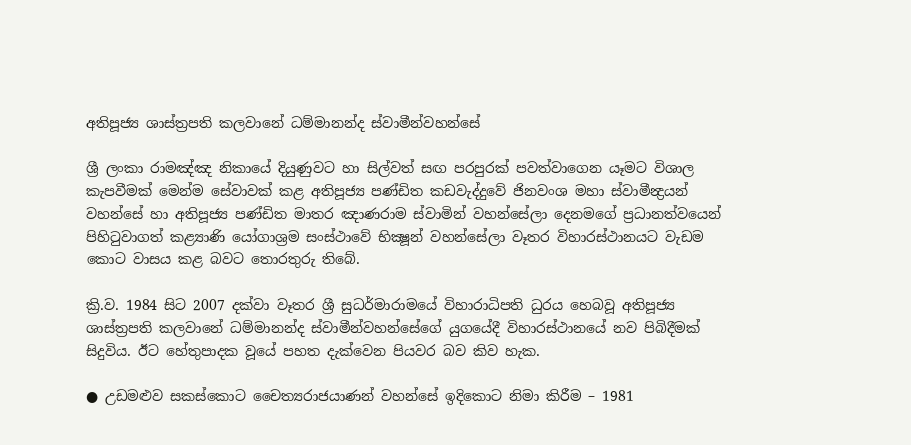අතිපූජ්‍ය ශාස්ත්‍රපති කලවානේ ධම්මානන්ද ස්වාමීන්වහන්සේ

ශ්‍රී ලංකා රාමඤ්ඤ නිකායේ දියුණුවට හා සිල්වත් සඟ පරපුරක් පවත්වාගෙන යෑමට විශාල කැපවීමක් මෙන්ම සේවාවක් කළ අතිපූජ්‍ය පණ්ඩිත කඩවැද්දුවේ ජිනවංශ මහා ස්වාමීන්‍ද්‍රයන් වහන්සේ හා අතිපූජ්‍ය පණ්ඩිත මාතර ඤාණරාම ස්වාමින් වහන්සේලා දෙනමගේ ප්‍රධානත්වයෙන් පිහිටුවාගත් කළ්‍යාණි යෝගාශ්‍රම සංස්ථාවේ භික්‍ෂූන් වහන්සේලා වෑතර විහාරස්ථානයට වැඩම කොට වාසය කළ බවට තොරතුරු තිබේ.

ක්‍රි.ව. 1984 සිට 2007 දක්වා වෑතර ශ්‍රී සුධර්මාරාමයේ විහාරාධිපති ධුරය හෙබවූ අතිපූජ්‍ය ශාස්ත්‍රපති කලවානේ ධම්මානන්ද ස්වාමීන්වහන්සේගේ යුගයේදී විහාරස්ථානයේ නව පිබිදීමක් සිදුවිය. ඊට හේතුපාදක වූයේ පහත දැක්වෙන පියවර බව කිව හැක.

● උඩමළුව සකස්කොට චෛත්‍යරාජයාණන් වහන්සේ ඉදිකොට නිමා කිරීම – 1981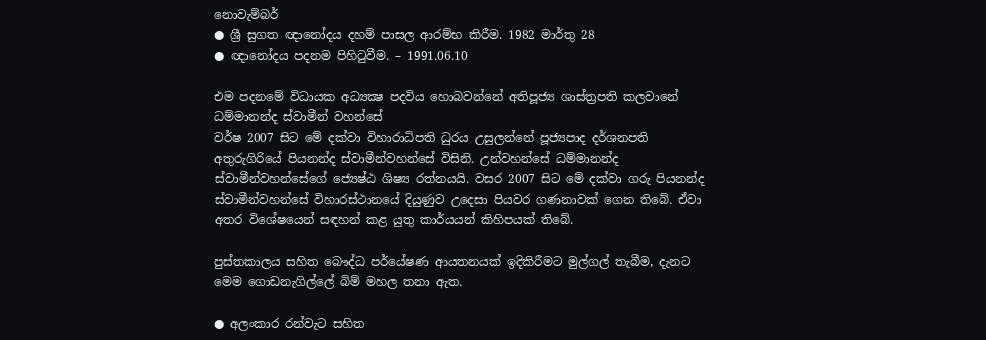නොවැම්බර්
● ශ්‍රී සුගත ඥානෝදය දහම් පාසල ආරම්භ කිරීම. 1982 මාර්තු 28
● ඥානෝදය පදනම පිහිටුවීම. – 1991.06.10

එම පදනමේ විධායක අධ්‍යක්‍ෂ පදවිය හොබවන්නේ අතිපූජ්‍ය ශාස්ත්‍රපති කලවානේ ධම්මානන්ද ස්වාමීන් වහන්සේ
වර්ෂ 2007 සිට මේ දක්වා විහාරාධිපති ධුරය උසුලන්නේ පූජ්‍යපාද දර්ශනපති අතුරුගිරියේ පියනන්ද ස්වාමීන්වහන්සේ විසිනි. උන්වහන්සේ ධම්මානන්ද ස්වාමීන්වහන්සේගේ ජ්‍යෙෂ්ඨ ශිෂ්‍ය රත්නයයි. වසර 2007 සිට මේ දක්වා ගරු පියනන්ද ස්වාමීන්වහන්සේ විහාරස්ථානයේ දියුණුව උදෙසා පියවර ගණනාවක් ගෙන තිබේ. ඒවා අතර විශේෂයෙන් සඳහන් කළ යුතු කාර්යයන් කිහිපයක් තිබේ.

පුස්තකාලය සහිත බෞද්ධ පර්යේෂණ ආයතනයක් ඉදිකිරීමට මුල්ගල් තැබීම, දැනට මෙම ගොඩනැගිල්ලේ බිම් මහල තනා ඇත.

● අලංකාර රන්වැට සහිත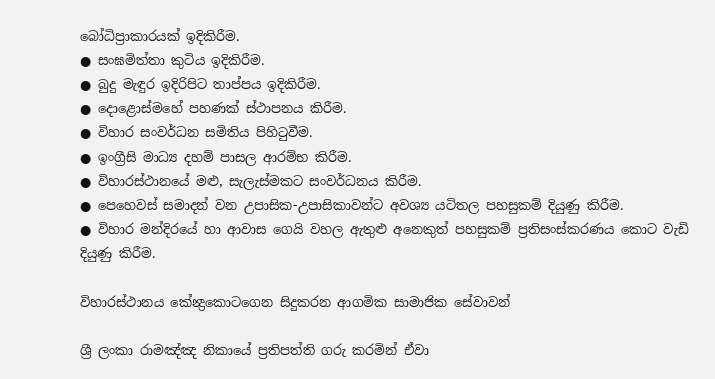බෝධිප්‍රාකාරයක් ඉදිකිරීම.
● සංඝමිත්තා කුටිය ඉදිකිරීම.
● බුදු මැඳුර ඉදිරිපිට තාප්පය ඉදිකිරීම.
● දොළොස්මහේ පහණක් ස්ථාපනය කිරීම.
● විහාර සංවර්ධන සමිතිය පිහිටුවීම.
● ඉංග්‍රීසි මාධ්‍ය දහම් පාසල ආරම්භ කිරීම.
● විහාරස්ථානයේ මළු, සැලැස්මකට සංවර්ධනය කිරීම.
● පෙහෙවස් සමාදන් වන උපාසික-උපාසිකාවන්ට අවශ්‍ය යටිතල පහසුකම් දියුණු කිරීම.
● විහාර මන්දිරයේ හා ආවාස ගෙයි වහල ඇතුළු අනෙකුත් පහසුකම් ප්‍රතිසංස්කරණය කොට වැඩි දියුණු කිරීම.

විහාරස්ථානය කේන්‍ද්‍රකොටගෙන සිදුකරන ආගමික සාමාජික සේවාවන්

ශ්‍රී ලංකා රාමඤ්ඤ නිකායේ ප්‍රතිපත්ති ගරු කරමින් ඒවා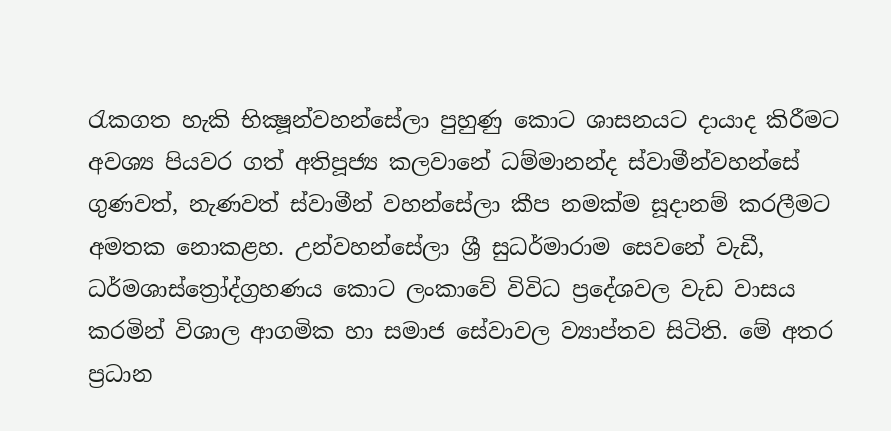රැකගත හැකි භික්‍ෂූන්වහන්සේලා පුහුණු කොට ශාසනයට දායාද කිරීමට අවශ්‍ය පියවර ගත් අතිපූජ්‍ය කලවානේ ධම්මානන්ද ස්වාමීන්වහන්සේ ගුණවත්, නැණවත් ස්වාමීන් වහන්සේලා කීප නමක්ම සූදානම් කරලීමට අමතක නොකළහ. උන්වහන්සේලා ශ්‍රී සුධර්මාරාම සෙවනේ වැඩී, ධර්මශාස්ත්‍රෝද්ග්‍රහණය කොට ලංකාවේ විවිධ ප්‍රදේශවල වැඩ වාසය කරමින් විශාල ආගමික හා සමාජ සේවාවල ව්‍යාප්තව සිටිති. මේ අතර ප්‍රධාන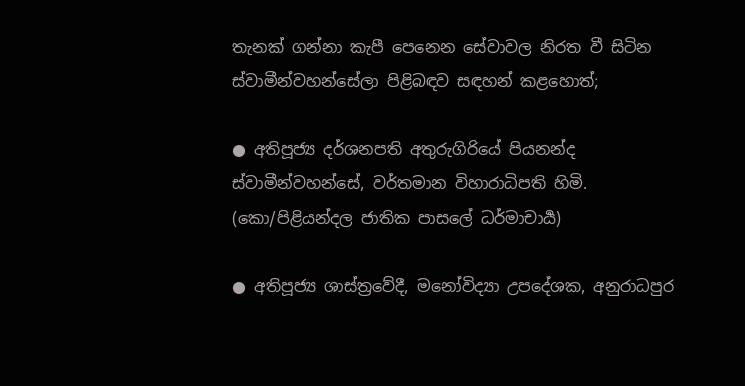තැනක් ගන්නා කැපී පෙනෙන සේවාවල නිරත වී සිටින ස්වාමීන්වහන්සේලා පිළිබඳව සඳහන් කළහොත්;

● අතිපූජ්‍ය දර්ශනපති අතුරුගිරියේ පියනන්ද ස්වාමීන්වහන්සේ, වර්තමාන විහාරාධිපති හිමි. (කො/පිළියන්දල ජාතික පාසලේ ධර්මාචාර්‍ය)

● අතිපූජ්‍ය ශාස්ත්‍රවේදී, මනෝවිද්‍යා උපදේශක, අනුරාධපුර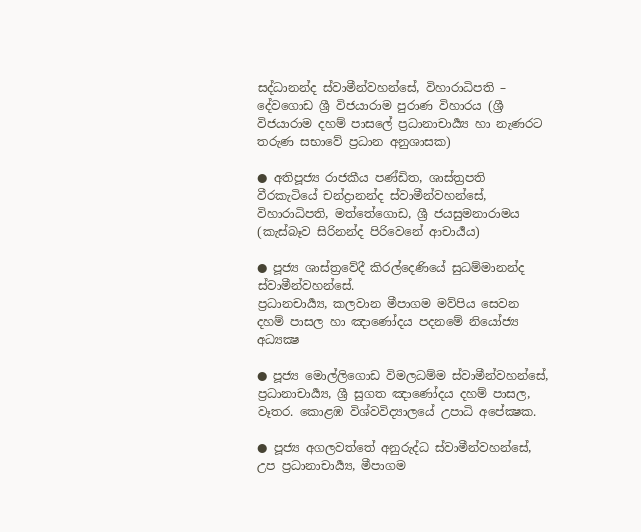සද්ධානන්ද ස්වාමීන්වහන්සේ, විහාරාධිපති – දේවගොඩ ශ්‍රී විජයාරාම පුරාණ විහාරය (ශ්‍රී විජයාරාම දහම් පාසලේ ප්‍රධානාචාර්‍ය්‍ය හා නැණරට තරුණ සභාවේ ප්‍රධාන අනුශාසක)

● අතිපූජ්‍ය රාජකීය පණ්ඩිත, ශාස්ත්‍රපති වීරකැටියේ චන්ද්‍රානන්ද ස්වාමීන්වහන්සේ, විහාරාධිපති, මත්තේගොඩ, ශ්‍රී ජයසුමනාරාමය (කැස්බෑව සිරිනන්ද පිරිවෙනේ ආචාර්‍ය‍ය)

● පූජ්‍ය ශාස්ත්‍රවේදී කිරල්දෙණියේ සුධම්මානන්ද ස්වාමීන්වහන්සේ.
ප්‍රධානචාර්‍ය්‍ය, කලවාන මීපාගම මව්පිය සෙවන දහම් පාසල හා ඤාණෝදය පදනමේ නියෝජ්‍ය අධ්‍යක්‍ෂ

● පූජ්‍ය මොල්ලිගොඩ විමලධම්ම ස්වාමීන්වහන්සේ, ප්‍රධානාචාර්‍ය්‍ය, ශ්‍රී සුගත ඤාණෝදය දහම් පාසල, වෑතර. කොළඹ විශ්වවිද්‍යාලයේ උපාධි අපේක්‍ෂක.

● පූජ්‍ය අගලවත්තේ අනුරුද්ධ ස්වාමීන්වහන්සේ, උප ප්‍රධානාචාර්‍ය්‍ය, මීපාගම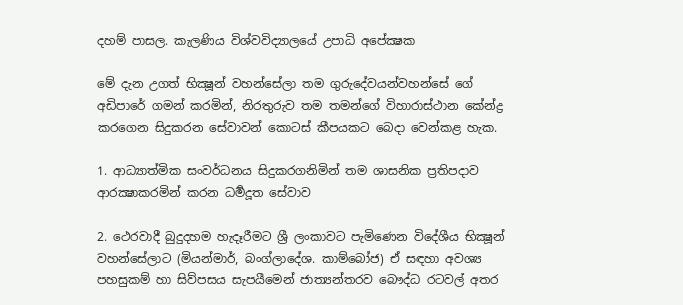දහම් පාසල. කැලණිය විශ්වවිද්‍යාලයේ උපාධි අපේක්‍ෂක

මේ දැන උගත් භික්‍ෂූන් වහන්සේලා තම ගුරුදේවයන්වහන්සේ ගේ අඩිපාරේ ගමන් කරමින්, නිරතුරුව තම තමන්ගේ විහාරාස්ථාන කේන්ද්‍ර කරගෙන සිදුකරන සේවාවන් කොටස් කීපයකට බෙදා වෙන්කළ හැක.

1. ආධ්‍යාත්මික සංවර්ධනය සිදුකරගනිමින් තම ශාසනික ප්‍රතිපදාව ආරක්‍ෂාකරමින් කරන ධර්‍මදූත සේවාව

2. ථෙරවාදී බුදුදහම හැදෑරීමට ශ්‍රී ලංකාවට පැමිණෙන විදේශීය භික්‍ෂූන් වහන්සේලාට (මියන්මාර්, බංග්ලාදේශ. කාම්බෝජ) ඒ සඳහා අවශ්‍ය පහසුකම් හා සිව්පසය සැපයීමෙන් ජාත්‍යන්තරව බෞද්ධ රටවල් අතර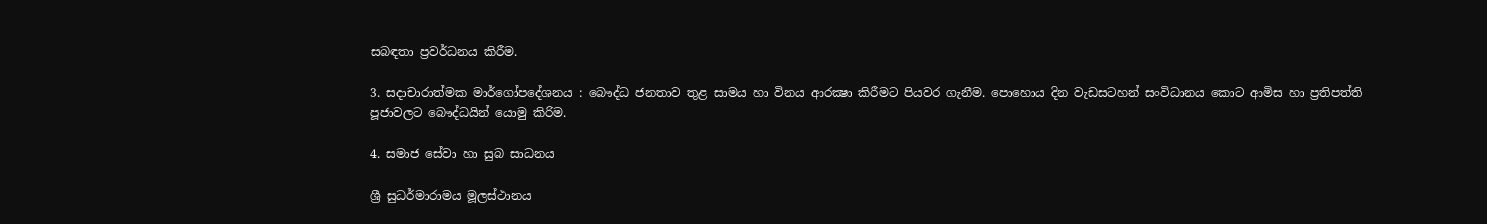සබඳතා ප්‍රවර්ධනය කිරීම.

3. සදාචාරාත්මක මාර්ගෝපදේශනය : බෞද්ධ ජනතාව තුළ සාමය හා විනය ආරක්‍ෂා කිරීමට පියවර ගැනීම. පොහොය දින වැඩසටහන් සංවිධානය කොට ආමිස හා ප්‍රතිපත්ති පූජාවලට බෞද්ධයින් යොමු කිරිම.

4. සමාජ සේවා හා සුබ සාධනය

ශ්‍රී සුධර්මාරාමය මූලස්ථානය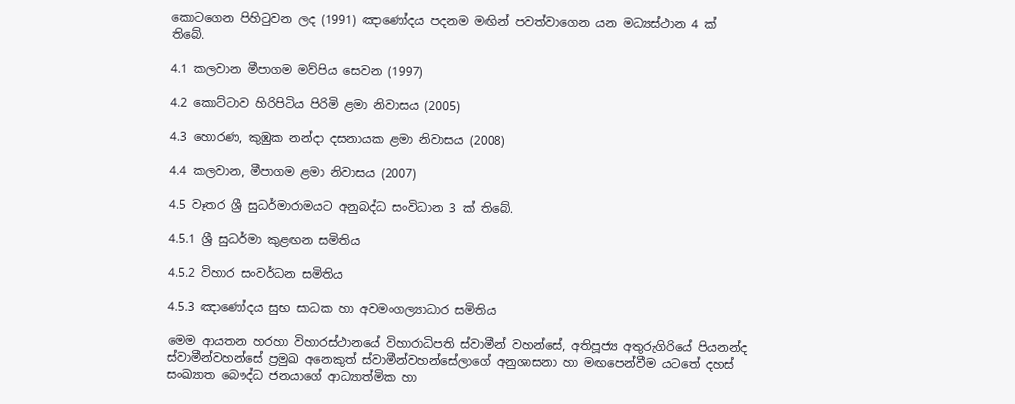කොටගෙන පිහිටුවන ලද (1991) ඤාණෝදය පදනම මඟින් පවත්වාගෙන යන මධ්‍යස්ථාන 4 ක් තිබේ.

4.1 කලවාන මීපාගම මව්පිය සෙවන (1997)

4.2 කොට්ටාව හිරිපිටිය පිරිමි ළමා නිවාසය (2005)

4.3 හොරණ, කුඹුක නන්දා දසනායක ළමා නිවාසය (2008)

4.4 කලවාන, මීපාගම ළමා නිවාසය (2007)

4.5 වෑතර ශ්‍රී සුධර්මාරාමයට අනුබද්ධ සංවිධාන 3 ක් තිබේ.

4.5.1 ශ්‍රී සුධර්මා කුළඟන සමිතිය

4.5.2 විහාර සංවර්ධන සමිතිය

4.5.3 ඤාණෝදය සුභ සාධක හා අවමංගල්‍යාධාර සමිතිය

මෙම ආයතන හරහා විහාරස්ථානයේ විහාරාධිපති ස්වාමීන් වහන්සේ, අතිපූජ්‍ය අතුරුගිරියේ පියනන්ද ස්වාමීන්වහන්සේ ප්‍රමුඛ අනෙකුත් ස්වාමීන්වහන්සේලාගේ අනුශාසනා හා මඟපෙන්වීම යටතේ දහස් සංඛ්‍යාත බෞද්ධ ජනයාගේ ආධ්‍යාත්මික හා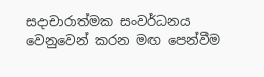සදාචාරාත්මක සංවර්ධනය වෙනුවෙන් කරන මඟ පෙන්වීම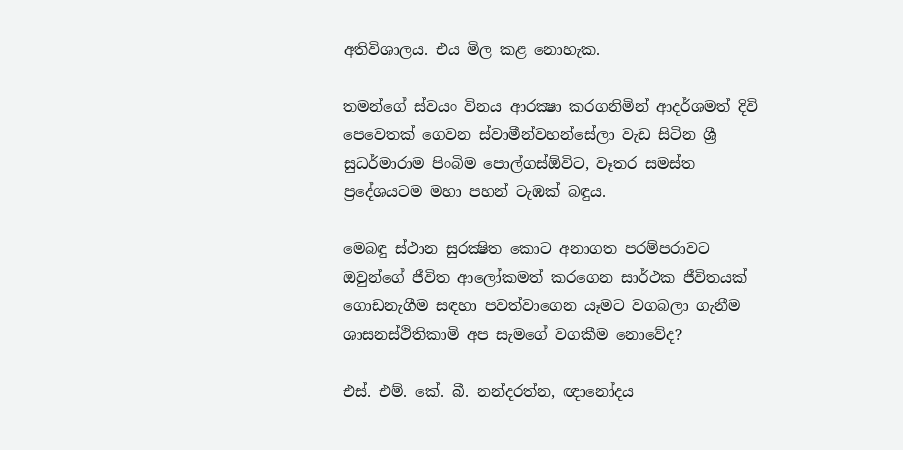අතිවිශාලය. එය මිල කළ නොහැක.

තමන්ගේ ස්වයං විනය ආරක්‍ෂා කරගනිමින් ආදර්ශමත් දිවි පෙවෙතක් ගෙවන ස්වාමීන්වහන්සේලා වැඩ සිටින ශ්‍රී සුධර්මාරාම පිංබිම පොල්ගස්ඕවිට, වෑතර සමස්ත ප්‍රදේශයටම මහා පහන් ටැඹක් බඳුය.

මෙබඳු ස්ථාන සුරක්‍ෂිත කොට අනාගත පරම්පරාවට ඔවුන්ගේ ජීවිත ආලෝකමත් කරගෙන සාර්ථක ජීවිතයක් ගොඩනැගීම සඳහා පවත්වාගෙන යෑමට වගබලා ගැනීම ශාසනස්ථිතිකාමි අප සැමගේ වගකීම නොවේද?

එස්. එම්. කේ. බී. නන්දරත්න, ඥානෝදය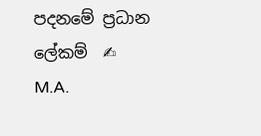පදනමේ ප්‍රධාන ලේකම්  ✍
M.A.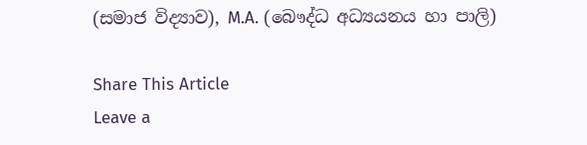(සමාජ විද්‍යාව), M.A. (බෞද්ධ අධ්‍යයනය හා පාලි)

Share This Article
Leave a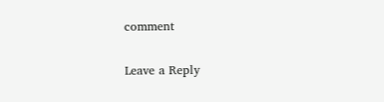comment

Leave a Reply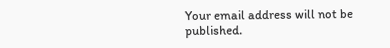Your email address will not be published.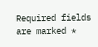Required fields are marked *